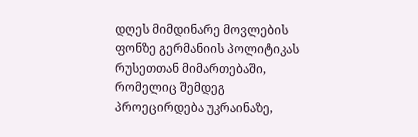დღეს მიმდინარე მოვლების ფონზე გერმანიის პოლიტიკას რუსეთთან მიმართებაში, რომელიც შემდეგ პროეცირდება უკრაინაზე,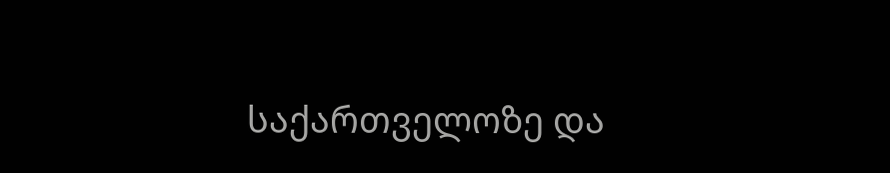საქართველოზე და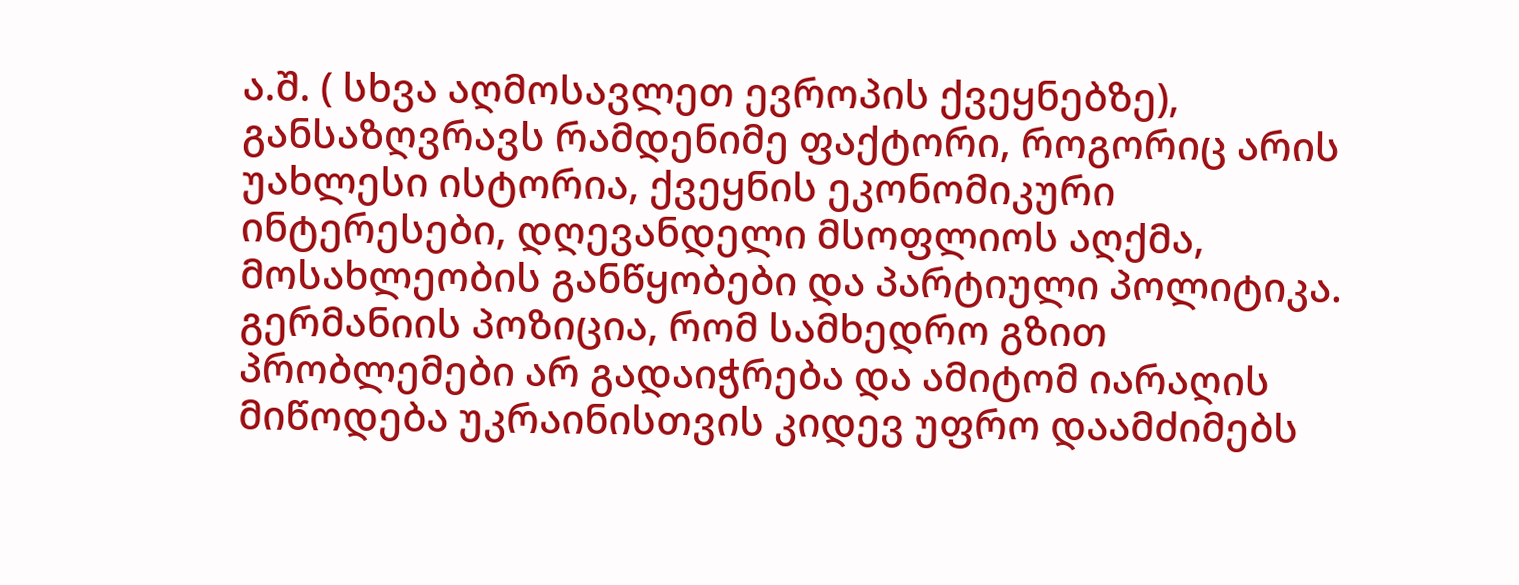ა.შ. ( სხვა აღმოსავლეთ ევროპის ქვეყნებზე), განსაზღვრავს რამდენიმე ფაქტორი, როგორიც არის უახლესი ისტორია, ქვეყნის ეკონომიკური ინტერესები, დღევანდელი მსოფლიოს აღქმა, მოსახლეობის განწყობები და პარტიული პოლიტიკა.
გერმანიის პოზიცია, რომ სამხედრო გზით პრობლემები არ გადაიჭრება და ამიტომ იარაღის მიწოდება უკრაინისთვის კიდევ უფრო დაამძიმებს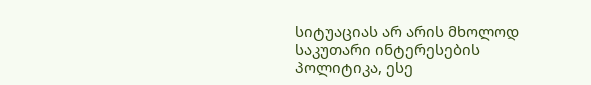სიტუაციას არ არის მხოლოდ საკუთარი ინტერესების პოლიტიკა, ესე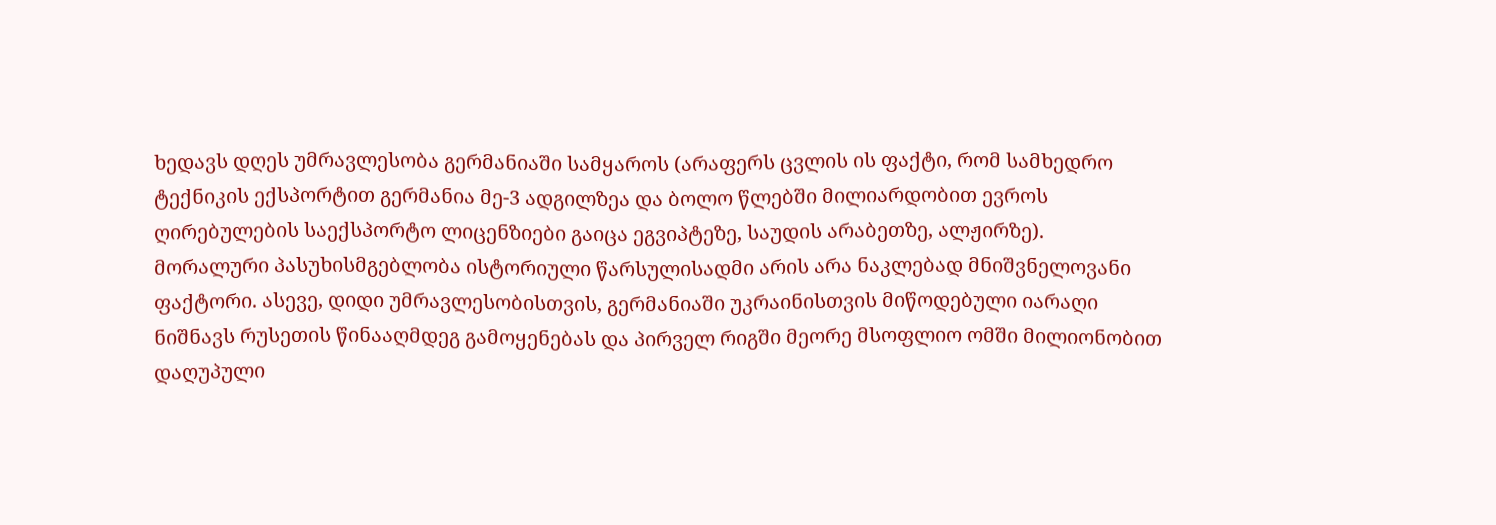ხედავს დღეს უმრავლესობა გერმანიაში სამყაროს (არაფერს ცვლის ის ფაქტი, რომ სამხედრო ტექნიკის ექსპორტით გერმანია მე-3 ადგილზეა და ბოლო წლებში მილიარდობით ევროს ღირებულების საექსპორტო ლიცენზიები გაიცა ეგვიპტეზე, საუდის არაბეთზე, ალჟირზე).
მორალური პასუხისმგებლობა ისტორიული წარსულისადმი არის არა ნაკლებად მნიშვნელოვანი ფაქტორი. ასევე, დიდი უმრავლესობისთვის, გერმანიაში უკრაინისთვის მიწოდებული იარაღი ნიშნავს რუსეთის წინააღმდეგ გამოყენებას და პირველ რიგში მეორე მსოფლიო ომში მილიონობით დაღუპული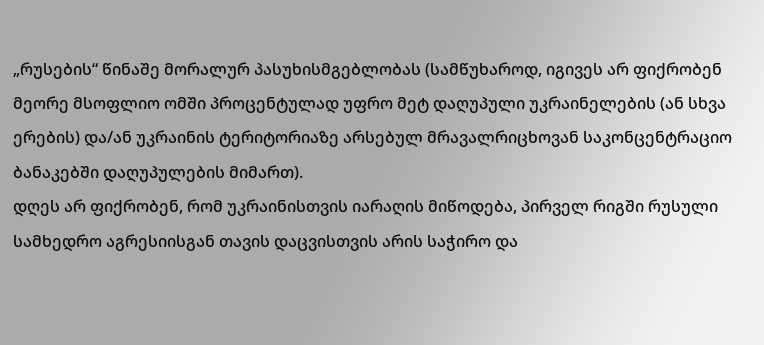„რუსების“ წინაშე მორალურ პასუხისმგებლობას (სამწუხაროდ, იგივეს არ ფიქრობენ მეორე მსოფლიო ომში პროცენტულად უფრო მეტ დაღუპული უკრაინელების (ან სხვა ერების) და/ან უკრაინის ტერიტორიაზე არსებულ მრავალრიცხოვან საკონცენტრაციო ბანაკებში დაღუპულების მიმართ).
დღეს არ ფიქრობენ, რომ უკრაინისთვის იარაღის მიწოდება, პირველ რიგში რუსული სამხედრო აგრესიისგან თავის დაცვისთვის არის საჭირო და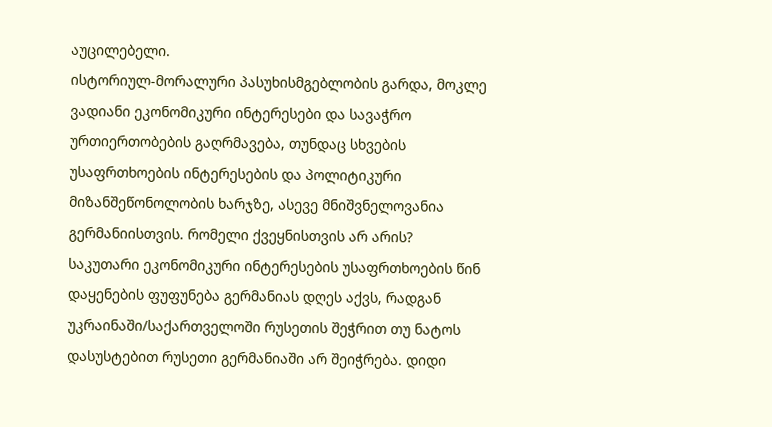აუცილებელი.
ისტორიულ-მორალური პასუხისმგებლობის გარდა, მოკლე ვადიანი ეკონომიკური ინტერესები და სავაჭრო ურთიერთობების გაღრმავება, თუნდაც სხვების უსაფრთხოების ინტერესების და პოლიტიკური მიზანშეწონოლობის ხარჯზე, ასევე მნიშვნელოვანია გერმანიისთვის. რომელი ქვეყნისთვის არ არის?
საკუთარი ეკონომიკური ინტერესების უსაფრთხოების წინ დაყენების ფუფუნება გერმანიას დღეს აქვს, რადგან უკრაინაში/საქართველოში რუსეთის შეჭრით თუ ნატოს დასუსტებით რუსეთი გერმანიაში არ შეიჭრება. დიდი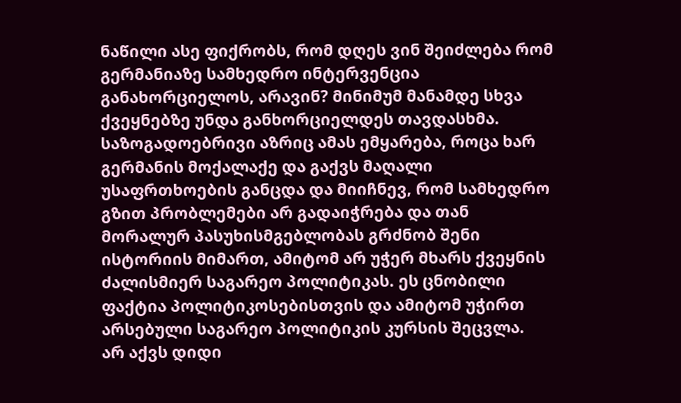ნაწილი ასე ფიქრობს, რომ დღეს ვინ შეიძლება რომ გერმანიაზე სამხედრო ინტერვენცია განახორციელოს, არავინ? მინიმუმ მანამდე სხვა ქვეყნებზე უნდა განხორციელდეს თავდასხმა.
საზოგადოებრივი აზრიც ამას ემყარება, როცა ხარ გერმანის მოქალაქე და გაქვს მაღალი უსაფრთხოების განცდა და მიიჩნევ, რომ სამხედრო გზით პრობლემები არ გადაიჭრება და თან მორალურ პასუხისმგებლობას გრძნობ შენი ისტორიის მიმართ, ამიტომ არ უჭერ მხარს ქვეყნის ძალისმიერ საგარეო პოლიტიკას. ეს ცნობილი ფაქტია პოლიტიკოსებისთვის და ამიტომ უჭირთ არსებული საგარეო პოლიტიკის კურსის შეცვლა.
არ აქვს დიდი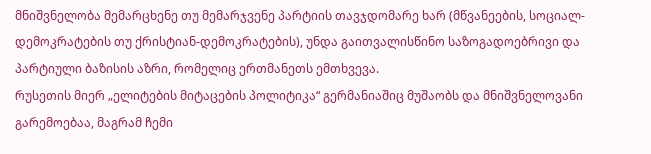მნიშვნელობა მემარცხენე თუ მემარჯვენე პარტიის თავჯდომარე ხარ (მწვანეების, სოციალ-დემოკრატების თუ ქრისტიან-დემოკრატების), უნდა გაითვალისწინო საზოგადოებრივი და პარტიული ბაზისის აზრი, რომელიც ერთმანეთს ემთხვევა.
რუსეთის მიერ „ელიტების მიტაცების პოლიტიკა“ გერმანიაშიც მუშაობს და მნიშვნელოვანი გარემოებაა, მაგრამ ჩემი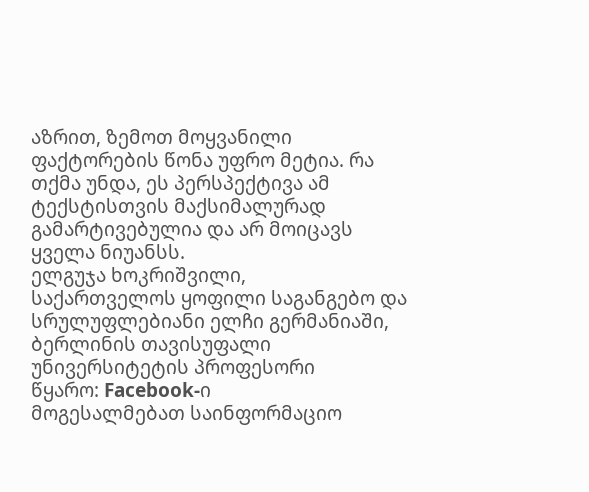აზრით, ზემოთ მოყვანილი ფაქტორების წონა უფრო მეტია. რა თქმა უნდა, ეს პერსპექტივა ამ ტექსტისთვის მაქსიმალურად გამარტივებულია და არ მოიცავს ყველა ნიუანსს.
ელგუჯა ხოკრიშვილი,
საქართველოს ყოფილი საგანგებო და სრულუფლებიანი ელჩი გერმანიაში, ბერლინის თავისუფალი უნივერსიტეტის პროფესორი
წყარო: Facebook-ი
მოგესალმებათ საინფორმაციო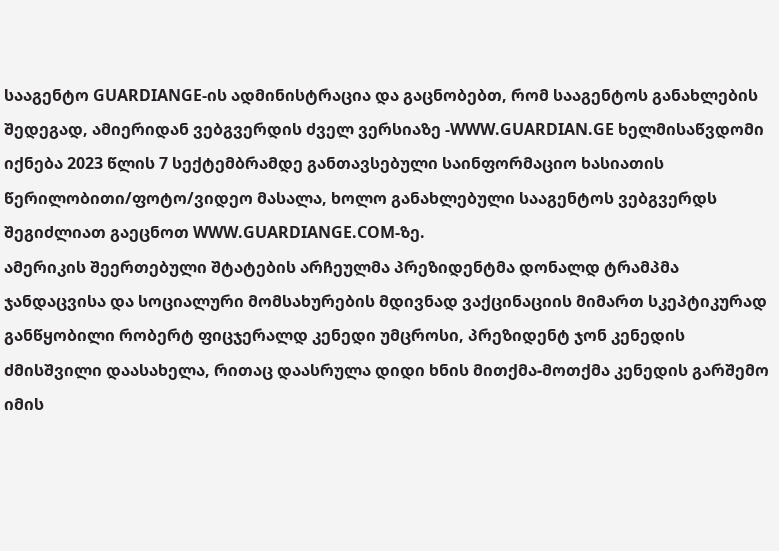სააგენტო GUARDIANGE-ის ადმინისტრაცია და გაცნობებთ, რომ სააგენტოს განახლების შედეგად, ამიერიდან ვებგვერდის ძველ ვერსიაზე -WWW.GUARDIAN.GE ხელმისაწვდომი იქნება 2023 წლის 7 სექტემბრამდე განთავსებული საინფორმაციო ხასიათის წერილობითი/ფოტო/ვიდეო მასალა, ხოლო განახლებული სააგენტოს ვებგვერდს შეგიძლიათ გაეცნოთ WWW.GUARDIANGE.COM-ზე.
ამერიკის შეერთებული შტატების არჩეულმა პრეზიდენტმა დონალდ ტრამპმა ჯანდაცვისა და სოციალური მომსახურების მდივნად ვაქცინაციის მიმართ სკეპტიკურად განწყობილი რობერტ ფიცჯერალდ კენედი უმცროსი, პრეზიდენტ ჯონ კენედის ძმისშვილი დაასახელა, რითაც დაასრულა დიდი ხნის მითქმა-მოთქმა კენედის გარშემო იმის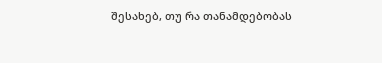შესახებ, თუ რა თანამდებობას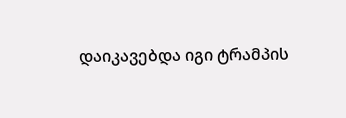დაიკავებდა იგი ტრამპის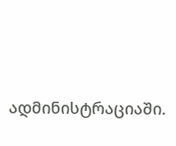ადმინისტრაციაში.